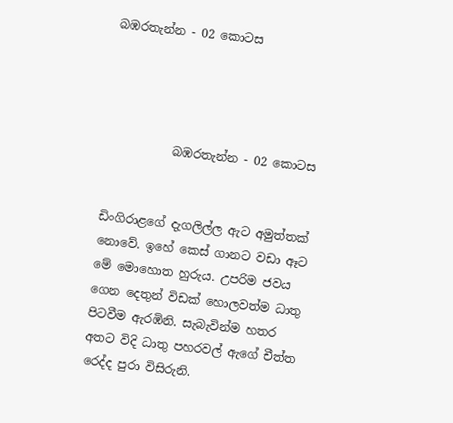බඹරතැන්න - 02 කොටස




           බඹරතැන්න - 02 කොටස


ඩිංගිරාළගේ දැගලිල්ල ඇට අමුත්තක් නොවේ. ඉහේ කෙස් ගානට වඩා ඈට මේ මොහොත හුරුය. උපරිම ජවය ගෙන දෙතුන් විඩක් හොලවත්ම ධාතු පිටවීම ඇරඹිනි. සැබැවින්ම හතර අතට විදි ධාතු පහරවල් ඇගේ චීත්ත රෙද්ද පුරා විසිරුනි.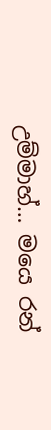උම්මාහ්… මයෙ රන්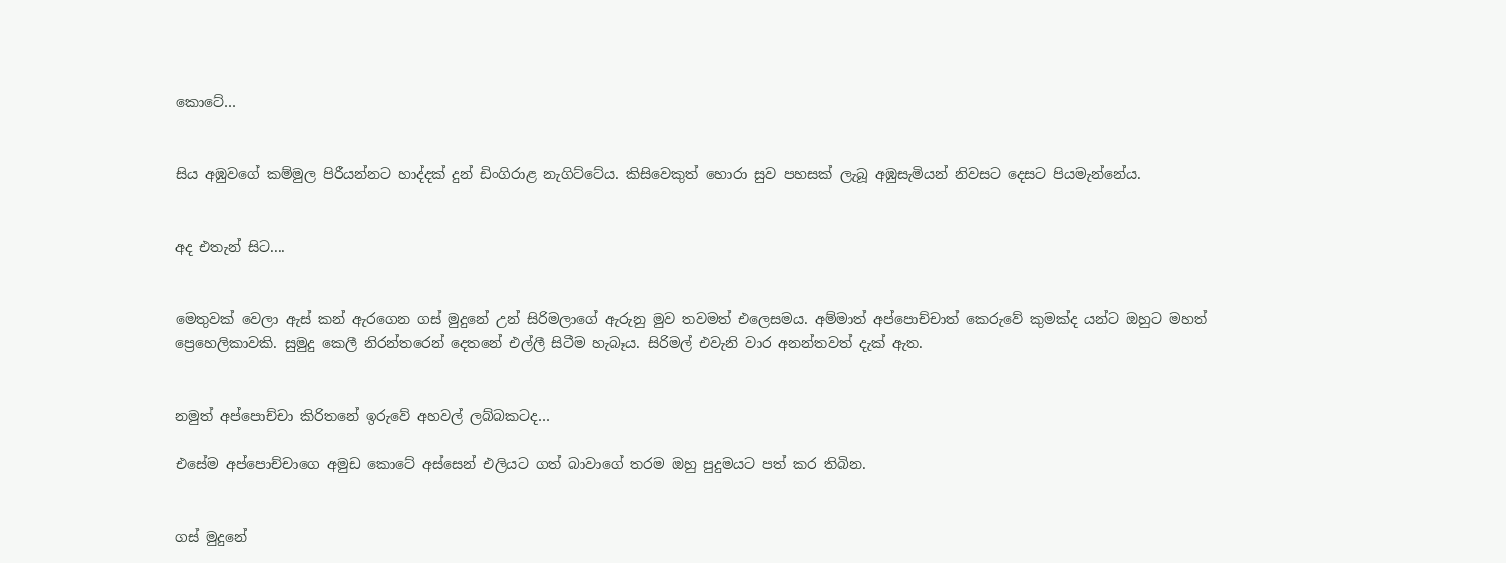කොටේ…


සිය අඹුවගේ කම්මුල පිරීයන්නට හාද්දක් දුන් ඩිංගිරාළ නැගිට්ටේය. කිසිවෙකුත් හොරා සුව පහසක් ලැබූ අඹුසැමියන් නිවසට දෙසට පියමැන්නේය.


අද එතැන් සිට....


මෙතුවක් වෙලා ඇස් කන් ඇරගෙන ගස් මුදුනේ උන් සිරිමලාගේ ඇරුනු මුව තවමත් එලෙසමය. අම්මාත් අප්පොච්චාත් කෙරුවේ කුමක්ද යන්ට ඔහුට මහත් ප්‍රෙහෙලිකාවකි. සුමුදු කෙලී නිරන්තරෙන් දෙතනේ එල්ලී සිටීම හැබෑය. සිරිමල් එවැනි වාර අනන්තවත් දැක් ඇත.


නමුත් අප්පොච්චා කිරිතනේ ඉරුවේ අහවල් ලබ්බකටද…

එසේම අප්පොච්චාගෙ අමුඩ කොටේ අස්සෙන් එලියට ගත් බාවාගේ තරම ඔහු පුදුමයට පත් කර තිබින.


ගස් මුදුනේ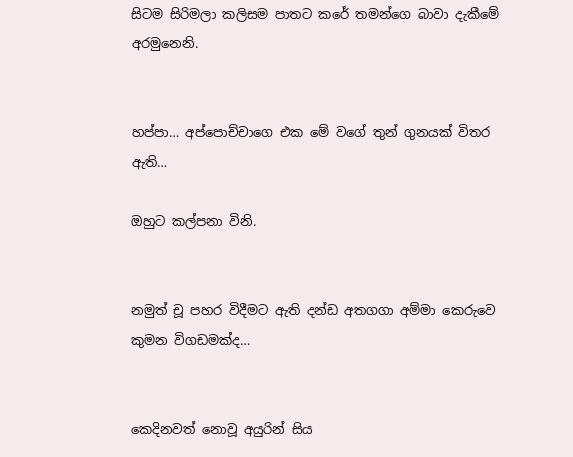සිටම සිරිමලා කලිසම පාතට කරේ තමන්ගෙ බාවා දැකීමේ අරමුනෙනි.


හප්පා… අප්පොච්චාගෙ එක මේ වගේ තුන් ගුනයක් විතර ඇති…

ඔහුට කල්පනා විනි.


නමුත් චූ පහර විදීමට ඇති දන්ඩ අතගගා අම්මා කෙරුවෙ කුමන විගඩමක්ද…


කෙදිනවත් නොවූ අයුරින් සිය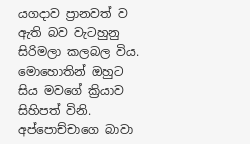යගදාව ප්‍රානවත් ව ඇති බව වැටහුනු සිරිමලා කලබල විය. මොහොතින් ඔහුට සිය මවගේ ක්‍රියාව සිහිපත් විනි. අප්පොච්චාගෙ බාවා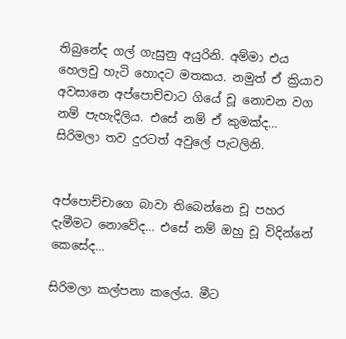තිබුනේද ගල් ගැසුනු අයුරිනි. අම්මා එය හෙලචු හැටි හොදට මතකය. නමුත් ඒ ක්‍රියාව අවසානෙ අප්පොච්චාට ගියේ චූ නොචන වග නම් පැහැදිලිය. එසේ නම් ඒ කුමක්ද… සිරිමලා තව දුරටත් අවුලේ පැටලිනි.


අප්පොච්චාගෙ බාවා තිබෙන්නෙ චූ පහර දැමීමට නොවේද… එසේ නම් ඔහු චූ විදින්නේ කෙසේද…

සිරිමලා කල්පනා කලේය. මීට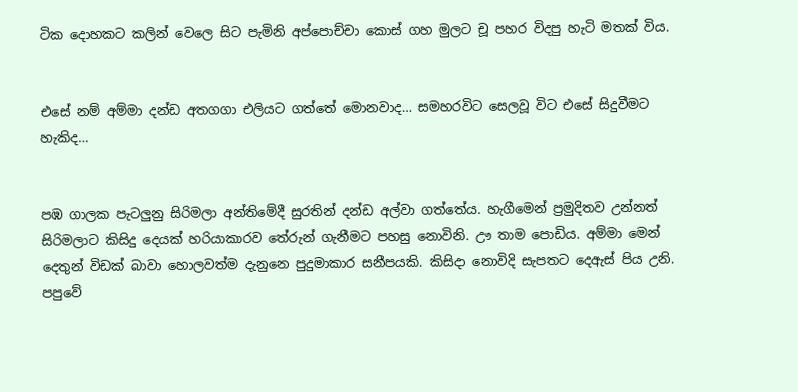ටික දොහකට කලින් වෙලෙ සිට පැමිනි අප්පොච්චා කොස් ගහ මුලට චූ පහර විදපු හැටි මතක් විය.


එසේ නම් අම්මා දන්ඩ අතගගා එලියට ගත්තේ මොනවාද… සමහරවිට සෙලවූ විට එසේ සිදුවීමට හැකිද…


පඹ ගාලක පැටලුනු සිරිමලා අන්තිමේදී සුරතින් දන්ඩ අල්වා ගත්තේය. හැගීමෙන් ප්‍රමුදිතව උන්නත් සිරිමලාට කිසිදු දෙයක් හරියාකාරව තේරුන් ගැනීමට පහසු නොවිනි. ඌ තාම පොඩිය. අම්මා මෙන් දෙතුන් විඩක් බාවා හොලවත්ම දැනුනෙ පුදුමාකාර සනීපයකි. කිසිදා නොවිදි සැපතට දෙඇස් පිය උනි. පපුවේ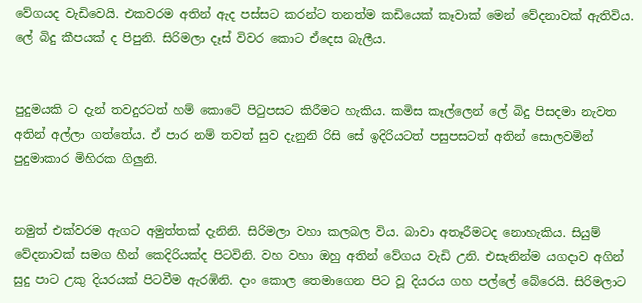වේගයද වැඩිවෙයි. එකවරම අතින් ඇද පස්සට කරන්ට තනත්ම කඩියෙක් කෑවාක් මෙන් වේදනාවක් ඇතිවිය. ලේ බිදු කීපයක් ද පිපුනි. සිරිමලා දෑස් විවර කොට ඒදෙස බැලීය.


පුදුමයකි ට දැන් තවදුරටත් හම් කොටේ පිටුපසට කිරීමට හැකිය. කමිස කෑල්ලෙන් ලේ බිදු පිසදමා නැවත අතින් අල්ලා ගත්තේය. ඒ පාර නම් තවත් සුව දැනුනි රිසි සේ ඉදිරියටත් පසුපසටත් අතින් සොලවමින් පුදුමාකාර මිහිරක ගිලුනි.


නමුත් එක්වරම ඇගට අමුත්තක් දැනිනි. සිරිමලා වහා කලබල විය. බාවා අතෑරීමටද නොහැකිය. සියුම් වේදනාවක් සමග හීන් කෙදිරියක්ද පිටවිනි. වහ වහා ඔහු අතින් වේගය වැඩි උනි. එසැනින්ම යගදාව අගින් සුදු පාට උකු දියරයක් පිටවීම ඇරඹිනි. දාං කොල තෙමාගෙන පිට වූ දියරය ගහ පල්ලේ බේරෙයි. සිරිමලාට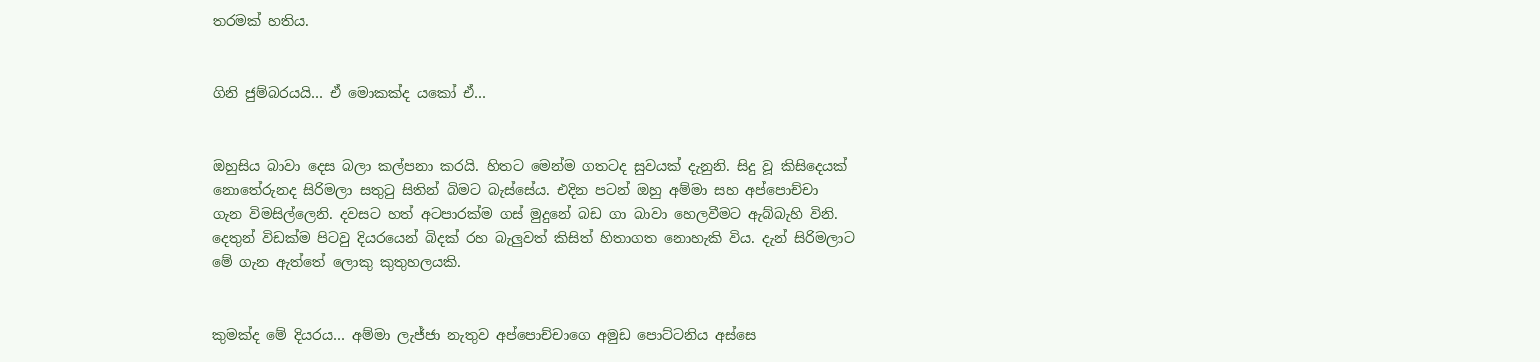තරමක් හතිය.


ගිනි ජුම්බරයයි… ඒ මොකක්ද යකෝ ඒ…


ඔහුසිය බාවා දෙස බලා කල්පනා කරයි. හිතට මෙන්ම ගතටද සුවයක් දැනුනි. සිදු වූ කිසිදෙයක් නොතේරුනද සිරිමලා සතුටු සිතින් බිමට බැස්සේය. එදින පටන් ඔහු අම්මා සහ අප්පොච්චා ගැන විමසිල්ලෙනි. දවසට හත් අටපාරක්ම ගස් මුදුනේ බඩ ගා බාවා හෙලවීමට ඇබ්බැහි විනි. දෙතුන් විඩක්ම පිටවු දියරයෙන් බිදක් රහ බැලුවත් කිසිත් හිතාගත නොහැකි විය. දැන් සිරිමලාට මේ ගැන ඇත්තේ ලොකු කුතුහලයකි.


කුමක්ද මේ දියරය… අම්මා ලැජ්ජා නැතුව අප්පොච්චාගෙ අමුඩ පොට්ටනිය අස්සෙ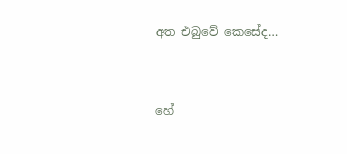අත එබුවේ කෙසේද…


හේ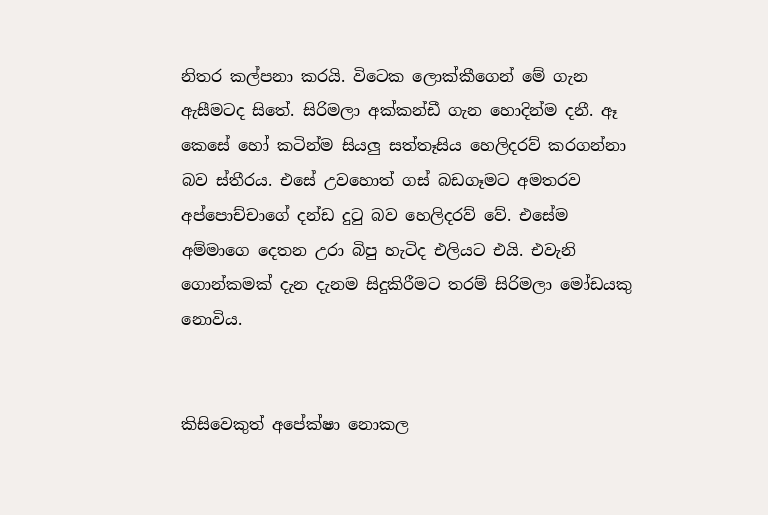නිතර කල්පනා කරයි. විටෙක ලොක්කීගෙන් මේ ගැන ඇසීමටද සිතේ. සිරිමලා අක්කන්ඩී ගැන හොදින්ම දනී. ඈ කෙසේ හෝ කටින්ම සියලු සත්තෑසිය හෙලිදරව් කරගන්නා බව ස්තීරය. එසේ උවහොත් ගස් බඩගෑමට අමතරව අප්පොච්චාගේ දන්ඩ දුටු බව හෙලිදරව් වේ. එසේම අම්මාගෙ දෙතන උරා බිපු හැටිද එලියට එයි. එවැනි ගොන්කමක් දැන දැනම සිදුකිරීමට තරම් සිරිමලා මෝඩයකු නොවිය.


කිසිවෙකුත් අපේක්ෂා නොකල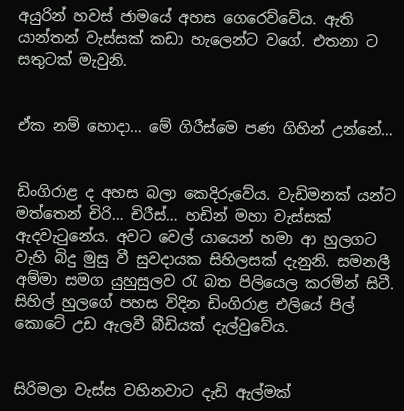අයුරින් හවස් ජාමයේ අහස ගෙරෙව්වේය. ඇති යාන්තන් වැස්සක් කඩා හැලෙන්ට වගේ. එතනා ට සතුටක් මැවුනි.


ඒක නම් හොදා… මේ ගිරීස්මෙ පණ ගිහින් උන්නේ…


ඩිංගිරාළ ද අහස බලා කෙදිරුවේය. වැඩිමනක් යන්ට මත්තෙන් චිරි… චිරීස්… හඩින් මහා වැස්සක් ඇදවැටුනේය. අවට වෙල් යායෙන් හමා ආ හුලගට වැහි බිදු මුසු වී සුවදායක සිහිලසක් දැනුනි. සමනලී අම්මා සමග යුහුසුලව රැ බත පිලියෙල කරමින් සිටී. සිහිල් හුලගේ පහස විදින ඩිංගිරාළ එලියේ පිල් කොටේ උඩ ඇලවී බීඩියක් දැල්වුවේය.


සිරිමලා වැස්ස වහිනවාට දැඩි ඇල්මක්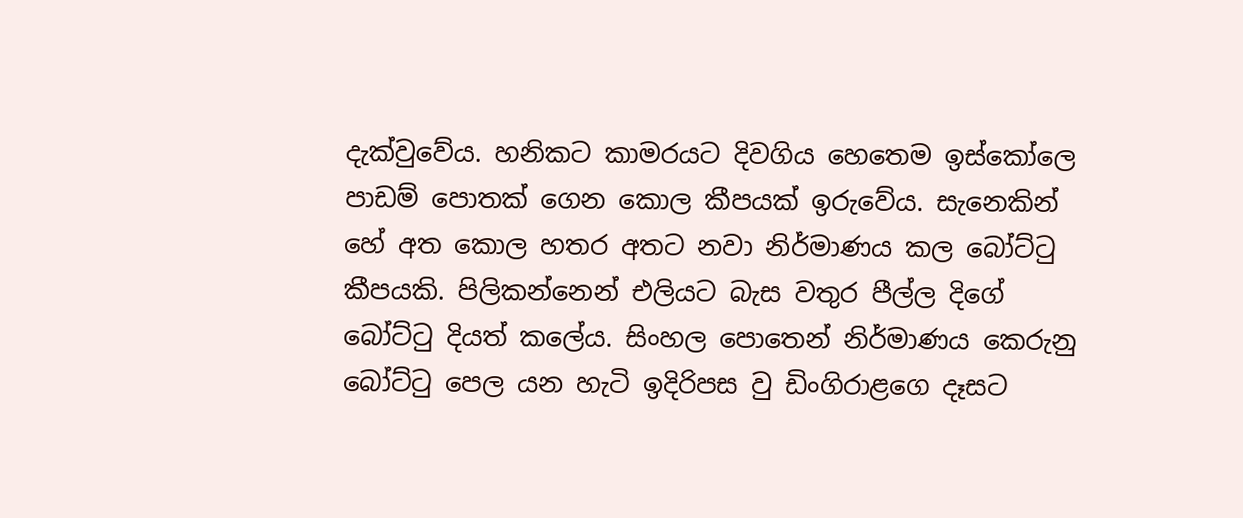දැක්වුවේය. හනිකට කාමරයට දිවගිය හෙතෙම ඉස්කෝලෙ පාඩම් පොතක් ගෙන කොල කීපයක් ඉරුවේය. සැනෙකින් හේ අත කොල හතර අතට නවා නිර්මාණය කල බෝට්ටු කීපයකි. පිලිකන්නෙන් එලියට බැස වතුර පීල්ල දිගේ බෝට්ටු දියත් කලේය. සිංහල පොතෙන් නිර්මාණය කෙරුනු බෝට්ටු පෙල යන හැටි ඉදිරිපස වු ඩිංගිරාළගෙ දෑසට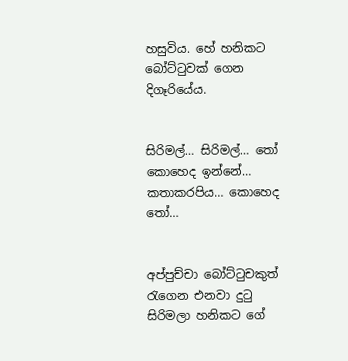හසුවිය. හේ හනිකට බෝට්ටුවක් ගෙන දිගෑරියේය.


සිරිමල්… සිරිමල්… තෝ කොහෙද ඉන්නේ… කතාකරපිය… කොහෙද තෝ…


අප්පුච්චා බෝට්ටුචකුත් රැගෙන එනවා දුටු සිරිමලා හනිකට ගේ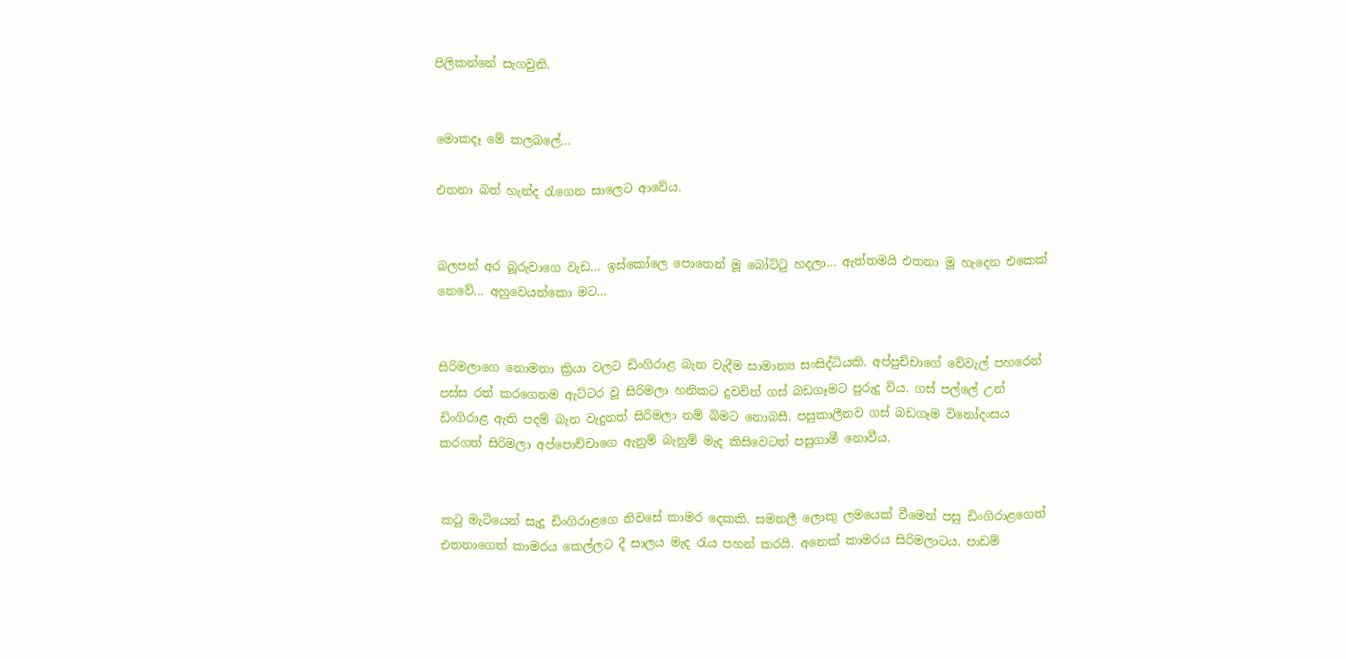පිලිකන්නේ සැගවුනි.


මොකදෑ මේ කලබලේ…

එතනා බත් හැන්ද රැගෙන සාලෙට ආවේය.


බලපන් අර බූරුවාගෙ වැඩ… ඉස්කෝලෙ පොතෙන් මූ බෝට්ටු හදලා… ඇත්තමයි එතනා මූ හැදෙන එකෙක් නෙවේ… අහුවෙයන්කො මට…


සිරිමලාගෙ නොමනා ක්‍රියා වලට ඩිංගිරාළ බැන වැදීම සාමාන්‍ය සංසිද්ධියකි. අප්පුච්චාගේ වේවැල් පහරෙන් පස්ස රත් කරගෙනම ඇට්ටර වූ සිරිමලා හනිකට දුවවිත් ගස් බඩගෑමට පුරුදු විය. ගස් පල්ලේ උන් ඩිංගිරාළ ඇති පදම් බැන වැදුනත් සිරිමලා නම් බිමට නොබසී. පසුකාලීනව ගස් බඩගෑම විනෝදංසය කරගත් සිරිමලා අප්පොච්චාගෙ ඇනුම් බැනුම් මැද කිසිවෙටත් පසුගාමී නොවීය.


කටු මැටියෙන් සැදූ ඩිංගිරාළගෙ නිවසේ කාමර දෙකකි. සමනලී ලොකු ලමයෙක් වීමෙන් පසු ඩිංගිරාළගෙත් එතනාගෙත් කාමරය කෙල්ලට දී සාලය මැද රැය පහන් කරයි. අනෙක් කාමරය සිරිමලාටය. පාඩම්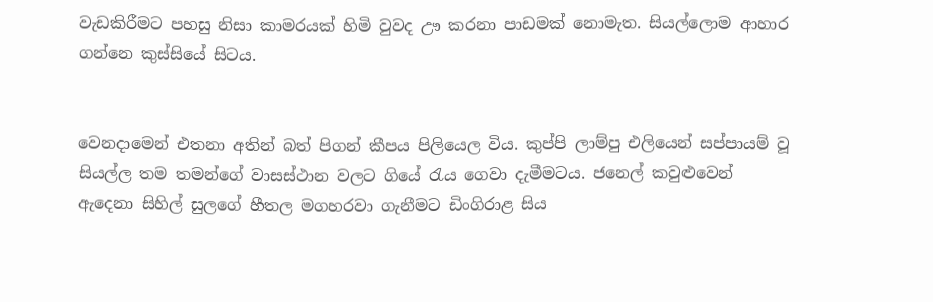වැඩකිරීමට පහසු නිසා කාමරයක් හිමි වුවද ඌ කරනා පාඩමක් නොමැත. සියල්ලොම ආහාර ගන්නෙ කුස්සියේ සිටය.


වෙනදාමෙන් එතනා අතින් බත් පිගන් කීපය පිලියෙල විය. කුප්පි ලාම්පු එලියෙන් සප්පායම් වූ සියල්ල තම තමන්ගේ වාසස්ථාන වලට ගියේ රැය ගෙවා දැමීමටය. ජනෙල් කවුළුවෙන් ඇදෙනා සිහිල් සුලගේ හීතල මගහරවා ගැනීමට ඩිංගිරාළ සිය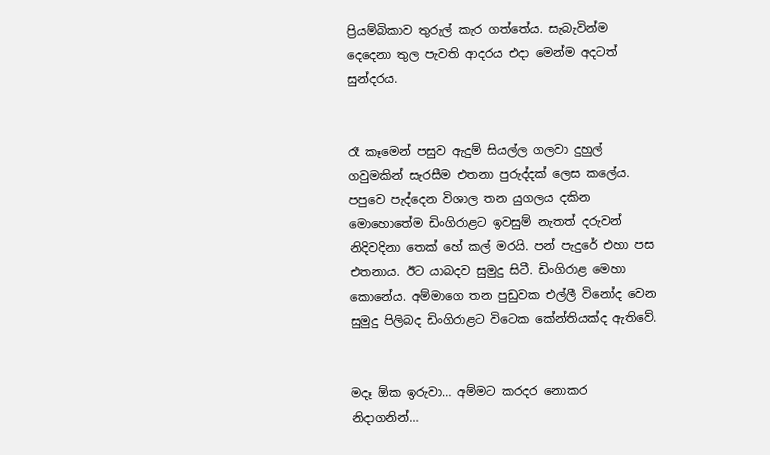ප්‍රියම්බිකාව තුරුල් කැර ගත්තේය. සැබැවින්ම දෙදෙනා තුල පැවති ආදරය එදා මෙන්ම අදටත් සුන්දරය.


රෑ කෑමෙන් පසුව ඇදුම් සියල්ල ගලවා දුහුල් ගවුමකින් සැරසීම එතනා පුරුද්දක් ලෙස කලේය. පපුවෙ පැද්දෙන විශාල තන යුගලය දකින මොහොතේම ඩිංගිරාළට ඉවසුම් නැතත් දරුවන් නිදිවදිනා තෙක් හේ කල් මරයි. පන් පැදුරේ එහා පස එතනාය. ඊට යාබදව සුමුදු සිටී. ඩිංගිරාළ මෙහා කොනේය. අම්මාගෙ තන පුඩුවක එල්ලී විනෝද වෙන සුමුදු පිලිබද ඩිංගිරාළට විටෙක කේන්තියක්ද ඇතිවේ.


මදෑ ඕක ඉරුවා… අම්මට කරදර නොකර නිදාගනින්…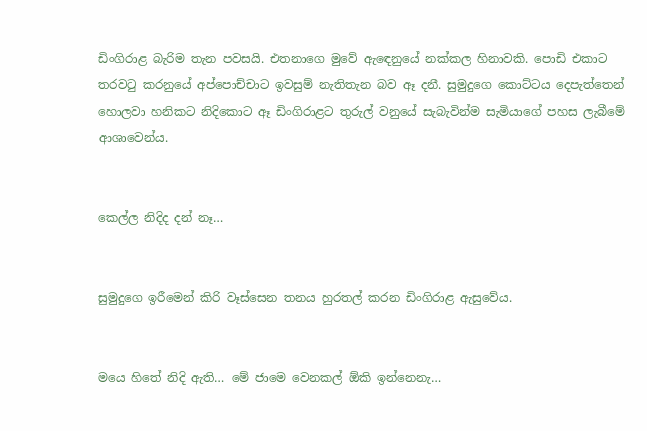ඩිංගිරාළ බැරිම තැන පවසයි. එතනාගෙ මුවේ ඇඳෙනුයේ නක්කල හිනාවකි. පොඩි එකාට තරවටු කරනුයේ අප්පොච්චාට ඉවසුම් නැතිතැන බව ඈ දනී. සුමුදුගෙ කොට්ටය දෙපැත්තෙන් හොලවා හනිකට නිදිකොට ඈ ඩිංගිරාළට තුරුල් වනුයේ සැබැවින්ම සැමියාගේ පහස ලැබීමේ ආශාවෙන්ය.


කෙල්ල නිදිද දන් නෑ…


සුමුදුගෙ ඉරීමෙන් කිරි වෑස්සෙන තනය හුරතල් කරන ඩිංගිරාළ ඇසුවේය.


මයෙ හිතේ නිදි ඇති… මේ ජාමෙ වෙනකල් ඕකි ඉන්නෙනැ…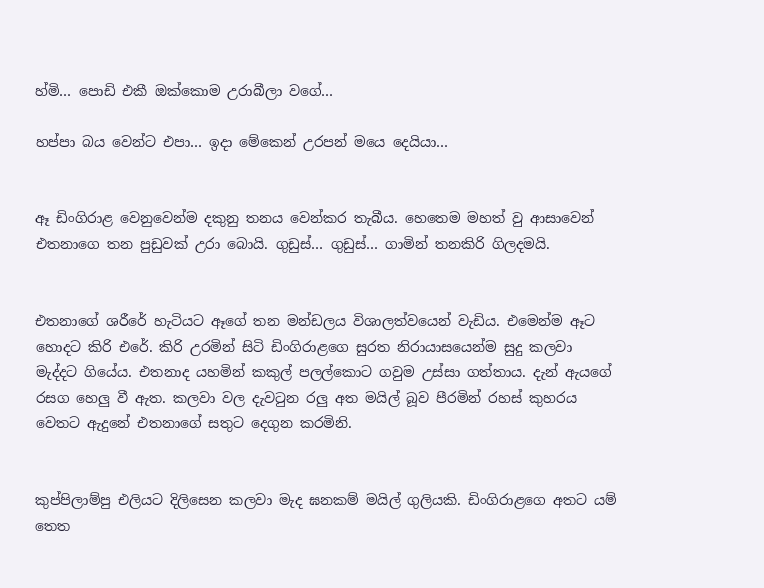හ්මි… පොඩි එකී ඔක්කොම උරාබීලා වගේ…

හප්පා බය වෙන්ට එපා… ඉදා මේකෙන් උරපන් මයෙ දෙයියා…


ඈ ඩිංගිරාළ වෙනුවෙන්ම දකුනු තනය වෙන්කර තැබීය. හෙතෙම මහත් වු ආසාවෙන් එතනාගෙ තන පුඩුවක් උරා බොයි. ගුඩුස්… ගුඩුස්… ගාමින් තනකිරි ගිලදමයි.


එතනාගේ ශරීරේ හැටියට ඈගේ තන මන්ඩලය විශාලත්වයෙන් වැඩිය. එමෙන්ම ඈට හොදට කිරි එරේ. කිරි උරමින් සිටි ඩිංගිරාළගෙ සුරත නිරායාසයෙන්ම සුදු කලවා මැද්දට ගියේය. එතනාද යහමින් කකුල් පලල්කොට ගවුම උස්සා ගත්තාය. දැන් ඇයගේ රසග හෙලු වී ඇත. කලවා වල දැවටුන රලු අත මයිල් බූව පීරමින් රහස් කුහරය වෙතට ඇදුනේ එතනාගේ සතුට දෙගුන කරමිනි.


කුප්පිලාම්පු එලියට දිලිසෙන කලවා මැද ඝනකම් මයිල් ගුලියකි. ඩිංගිරාළගෙ අතට යම් තෙත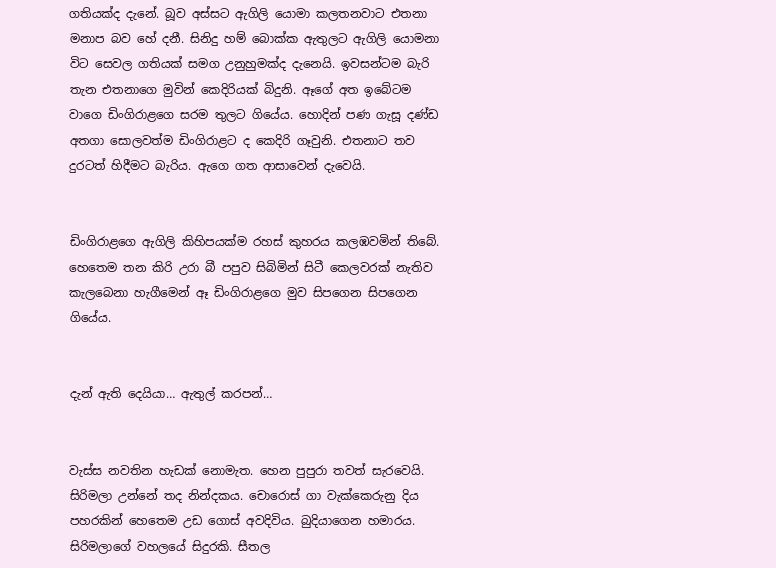ගතියක්ද දැනේ. බූව අස්සට ඇගිලි යොමා කලතනවාට එතනා මනාප බව හේ දනී. සිනිදු හම් බොක්ක ඇතුලට ඇගිලි යොමනා විට සෙවල ගතියක් සමග උනුහුමක්ද දැනෙයි. ඉවසන්ටම බැරි තැන එතනාගෙ මුවින් කෙදිරියක් බිදුනි. ඈගේ අත ඉබේටම වාගෙ ඩිංගිරාළගෙ සරම තුලට ගියේය. හොදින් පණ ගැසූ දණ්ඩ අතගා සොලවත්ම ඩිංගිරාළට ද කෙදිරි ගෑවුනි. එතනාට තව දුරටත් හිදීමට බැරිය. ඇගෙ ගත ආසාවෙන් දැවෙයි.


ඩිංගිරාළගෙ ඇගිලි කිහිපයක්ම රහස් කුහරය කලඹවමින් තිබේ. හෙතෙම තන කිරි උරා බී පපුව සිබිමින් සිටී කෙලවරක් නැතිව කැලබෙනා හැගීමෙන් ඈ ඩිංගිරාළගෙ මුව සිපගෙන සිපගෙන ගියේය.


දැන් ඇති දෙයියා… ඇතුල් කරපන්…


වැස්ස නවතින හැඩක් නොමැත. හෙන පුපුරා තවත් සැරවෙයි. සිරිමලා උන්නේ තද නින්දකය. චොරොස් ගා වැක්කෙරුනු දිය පහරකින් හෙතෙම උඩ ගොස් අවදිවිය. බුදියාගෙන හමාරය. සිරිමලාගේ වහලයේ සිදුරකි. සීතල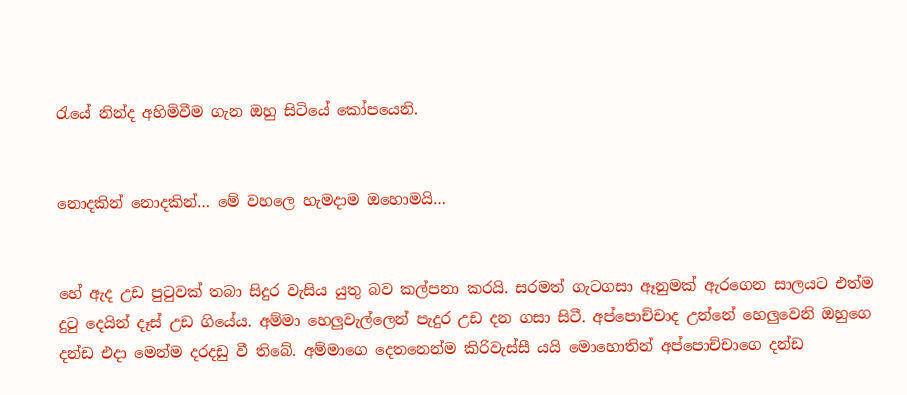රැයේ නින්ද අහිමිවීම ගැන ඔහු සිටියේ කෝපයෙනි.


නොදකින් නොදකින්… මේ වහලෙ හැමදාම ඔහොමයි…


හේ ඇද උඩ පුටුවක් තබා සිදුර වැසිය යුතු බව කල්පනා කරයි. සරමත් ගැටගසා ඈනුමක් ඇරගෙන සාලයට එත්ම දුටු දෙයින් දෑස් උඩ ගියේය. අම්මා හෙලුවැල්ලෙන් පැදුර උඩ දන ගසා සිටී. අප්පොච්චාද උන්නේ හෙලුවෙනි ඔහුගෙ දන්ඩ එදා මෙන්ම දරදඩු වී තිබේ. අම්මාගෙ දෙතනෙන්ම කිරිවැස්සී යයි මොහොතින් අප්පොච්චාගෙ දන්ඩ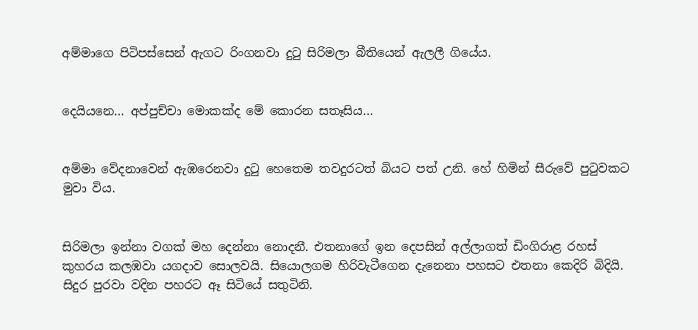අම්මාගෙ පිටිපස්සෙන් ඇගට රිංගනවා දුටු සිරිමලා බීතියෙන් ඇලලී ගියේය.


දෙයියනෙ… අප්පුච්චා මොකක්ද මේ කොරන සතෑසිය…


අම්මා වේදනාවෙන් ඇඹරෙනවා දුටු හෙතෙම තවදුරටත් බියට පත් උනි. හේ හිමින් සීරුවේ පුටුවකට මුවා විය.


සිරිමලා ඉන්නා වගක් මහ දෙන්නා නොදනී. එතනාගේ ඉන දෙපසින් අල්ලාගත් ඩිංගිරාළ රහස් කුහරය කලඹවා යගදාව සොලවයි. සියොලගම හිරිවැටීගෙන දැනෙනා පහසට එතනා කෙදිරි බිදියි. සිදුර පුරවා වදින පහරට ඈ සිටියේ සතුටිනි.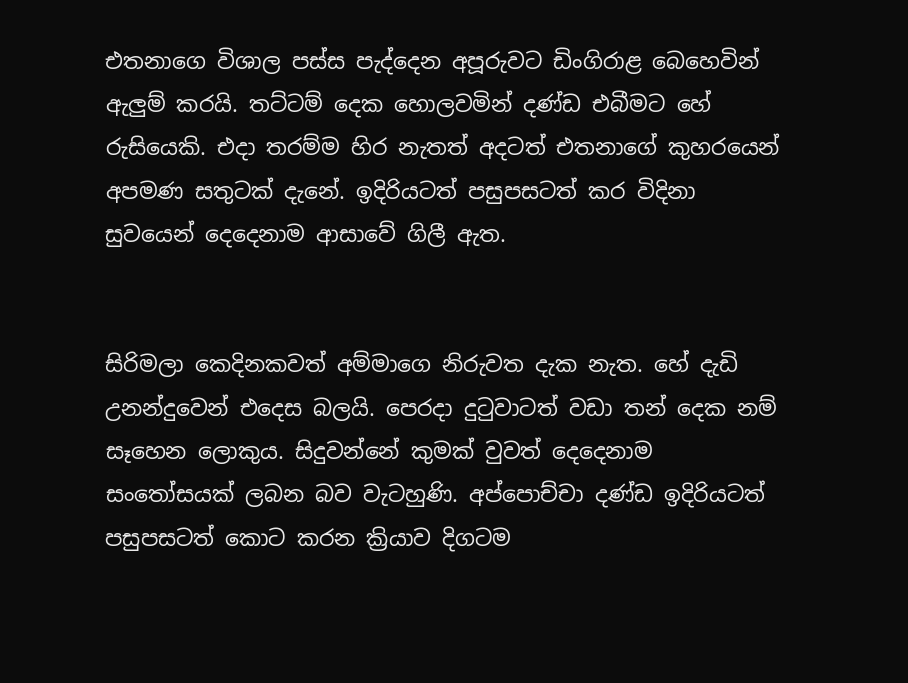එතනාගෙ විශාල පස්ස පැද්දෙන අපූරුවට ඩිංගිරාළ බෙහෙවින් ඇලුම් කරයි. තට්ටම් දෙක හොලවමින් දණ්ඩ එබීමට හේ රුසියෙකි. එදා තරම්ම හිර නැතත් අදටත් එතනාගේ කුහරයෙන් අපමණ සතුටක් දැනේ. ඉදිරියටත් පසුපසටත් කර විදිනා සුවයෙන් දෙදෙනාම ආසාවේ ගිලී ඇත.


සිරිමලා කෙදිනකවත් අම්මාගෙ නිරුවත දැක නැත. හේ දැඩි උනන්දුවෙන් එදෙස බලයි. පෙරදා දුටුවාටත් වඩා තන් දෙක නම් සෑහෙන ලොකුය. සිදුවන්නේ කුමක් වුවත් දෙදෙනාම සංතෝසයක් ලබන බව වැටහුණි. අප්පොච්චා දණ්ඩ ඉදිරියටත් පසුපසටත් කොට කරන ක්‍රියාව දිගටම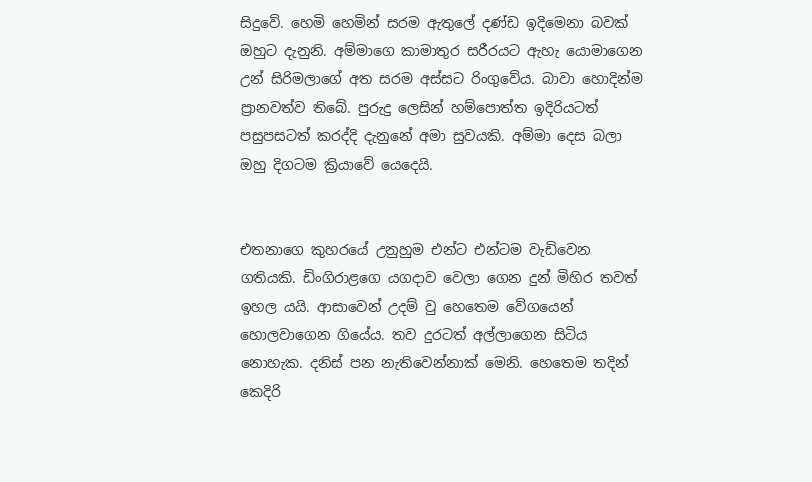සිදුවේ. හෙමි හෙමින් සරම ඇතුලේ දණ්ඩ ඉදිමෙනා බවක් ඔහුට දැනුනි. අම්මාගෙ කාමාතුර සරීරයට ඇහැ යොමාගෙන උන් සිරිමලාගේ අත සරම අස්සට රිංගුවේය. බාවා හොදින්ම ප්‍රානවත්ව තිබේ. පුරුදු ලෙසින් හම්පොත්ත ඉදිරියටත් පසුපසටත් කරද්දි දැනුනේ අමා සුවයකි. අම්මා දෙස බලා ඔහු දිගටම ක්‍රියාවේ යෙදෙයි.


එතනාගෙ කුහරයේ උනුහුම එන්ට එන්ටම වැඩිවෙන ගතියකි. ඩිංගිරාළගෙ යගදාව වෙලා ගෙන දුන් මිහිර තවත් ඉහල යයි. ආසාවෙන් උදම් වු හෙතෙම වේගයෙන් හොලවාගෙන ගියේය. තව දුරටත් අල්ලාගෙන සිටිය නොහැක. දනිස් පන නැතිවෙන්නාක් මෙනි. හෙතෙම තදින් කෙදිරි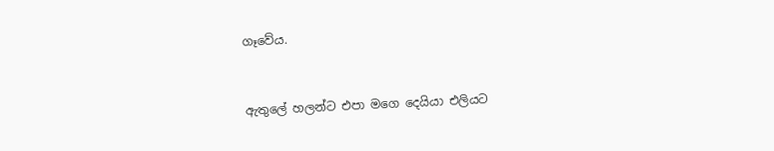ගෑවේය.


ඇතුලේ හලන්ට එපා මගෙ දෙයියා එලියට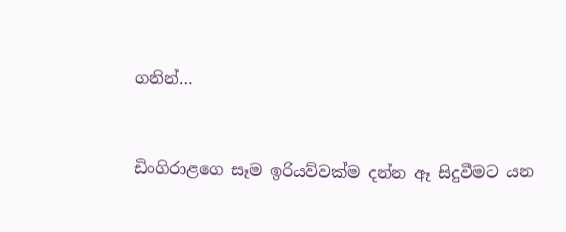ගනින්…


ඩිංගිරාළගෙ සෑම ඉරියව්වක්ම දන්න ඈ සිදුවීමට යන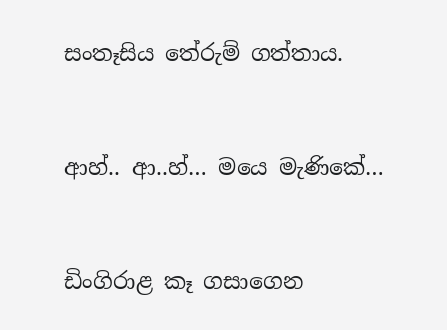සංතෑසිය තේරුම් ගත්තාය.


ආහ්.. ආ..හ්… මයෙ මැණිකේ…


ඩිංගිරාළ කෑ ගසාගෙන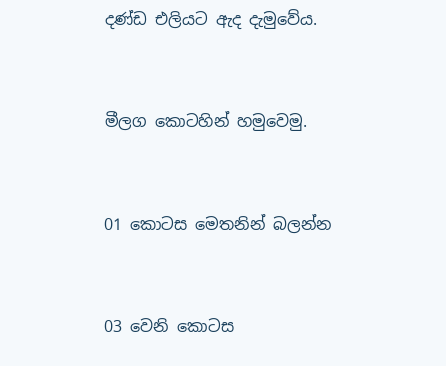දණ්ඩ එලියට ඇද දැමුවේය.


මීලග කොටහින් හමුවෙමු.


01 කොටස මෙතනින් බලන්න


03 වෙනි කොටස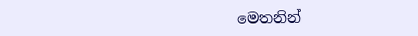මෙතනින්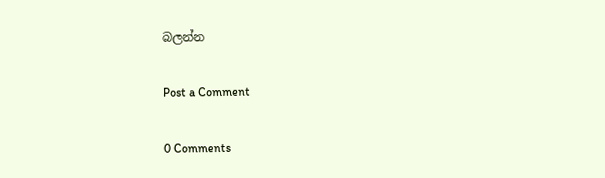බලන්න

Post a Comment

0 Comments